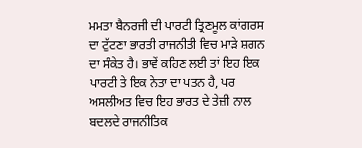ਮਮਤਾ ਬੈਨਰਜੀ ਦੀ ਪਾਰਟੀ ਤ੍ਰਿਣਮੂਲ ਕਾਂਗਰਸ ਦਾ ਟੁੱਟਣਾ ਭਾਰਤੀ ਰਾਜਨੀਤੀ ਵਿਚ ਮਾੜੇ ਸ਼ਗਨ ਦਾ ਸੰਕੇਤ ਹੈ। ਭਾਵੇਂ ਕਹਿਣ ਲਈ ਤਾਂ ਇਹ ਇਕ ਪਾਰਟੀ ਤੇ ਇਕ ਨੇਤਾ ਦਾ ਪਤਨ ਹੈ, ਪਰ ਅਸਲੀਅਤ ਵਿਚ ਇਹ ਭਾਰਤ ਦੇ ਤੇਜ਼ੀ ਨਾਲ ਬਦਲਦੇ ਰਾਜਨੀਤਿਕ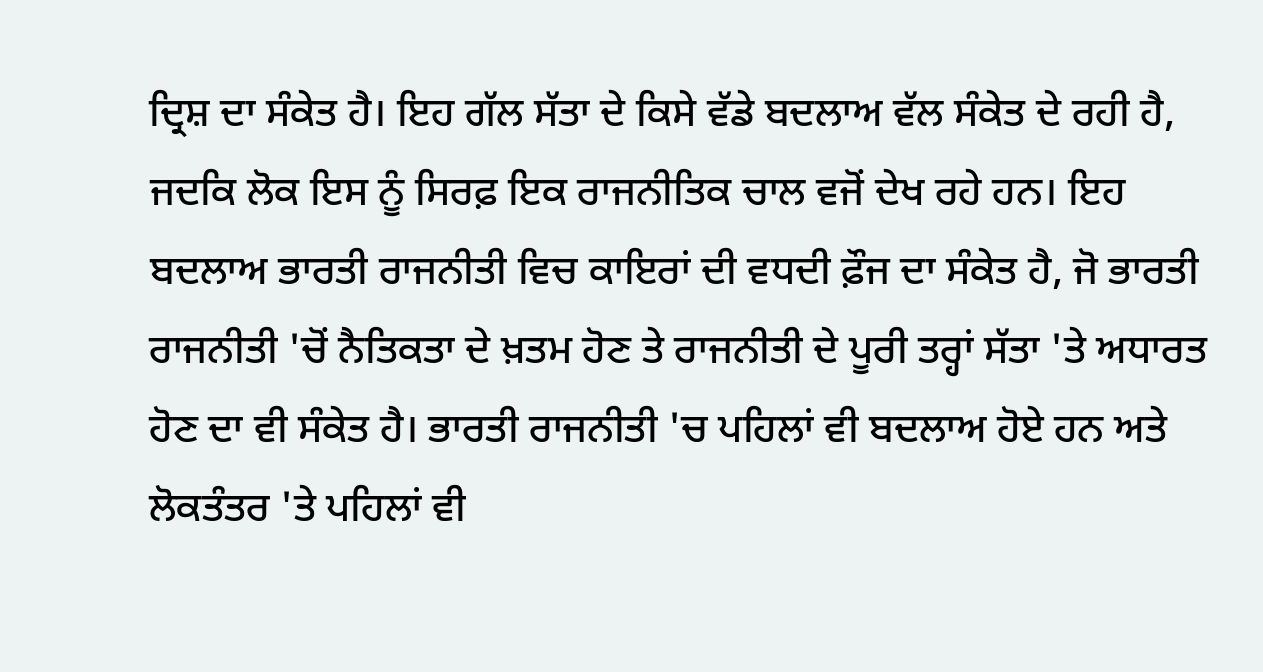ਦ੍ਰਿਸ਼ ਦਾ ਸੰਕੇਤ ਹੈ। ਇਹ ਗੱਲ ਸੱਤਾ ਦੇ ਕਿਸੇ ਵੱਡੇ ਬਦਲਾਅ ਵੱਲ ਸੰਕੇਤ ਦੇ ਰਹੀ ਹੈ, ਜਦਕਿ ਲੋਕ ਇਸ ਨੂੰ ਸਿਰਫ਼ ਇਕ ਰਾਜਨੀਤਿਕ ਚਾਲ ਵਜੋਂ ਦੇਖ ਰਹੇ ਹਨ। ਇਹ ਬਦਲਾਅ ਭਾਰਤੀ ਰਾਜਨੀਤੀ ਵਿਚ ਕਾਇਰਾਂ ਦੀ ਵਧਦੀ ਫ਼ੌਜ ਦਾ ਸੰਕੇਤ ਹੈ, ਜੋ ਭਾਰਤੀ ਰਾਜਨੀਤੀ 'ਚੋਂ ਨੈਤਿਕਤਾ ਦੇ ਖ਼ਤਮ ਹੋਣ ਤੇ ਰਾਜਨੀਤੀ ਦੇ ਪੂਰੀ ਤਰ੍ਹਾਂ ਸੱਤਾ 'ਤੇ ਅਧਾਰਤ ਹੋਣ ਦਾ ਵੀ ਸੰਕੇਤ ਹੈ। ਭਾਰਤੀ ਰਾਜਨੀਤੀ 'ਚ ਪਹਿਲਾਂ ਵੀ ਬਦਲਾਅ ਹੋਏ ਹਨ ਅਤੇ ਲੋਕਤੰਤਰ 'ਤੇ ਪਹਿਲਾਂ ਵੀ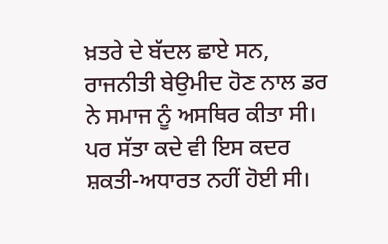ਖ਼ਤਰੇ ਦੇ ਬੱਦਲ ਛਾਏ ਸਨ, ਰਾਜਨੀਤੀ ਬੇਉਮੀਦ ਹੋਣ ਨਾਲ ਡਰ ਨੇ ਸਮਾਜ ਨੂੰ ਅਸਥਿਰ ਕੀਤਾ ਸੀ। ਪਰ ਸੱਤਾ ਕਦੇ ਵੀ ਇਸ ਕਦਰ ਸ਼ਕਤੀ-ਅਧਾਰਤ ਨਹੀਂ ਹੋਈ ਸੀ।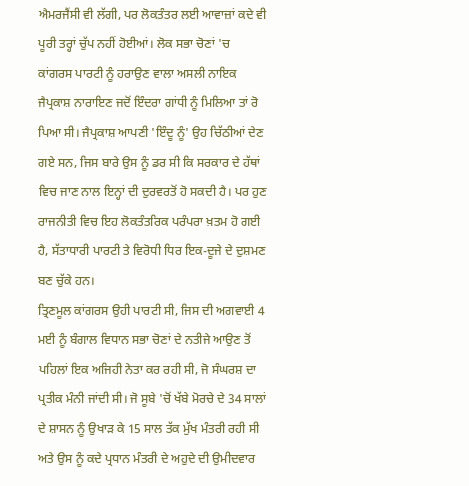ਐਮਰਜੈਂਸੀ ਵੀ ਲੱਗੀ, ਪਰ ਲੋਕਤੰਤਰ ਲਈ ਆਵਾਜ਼ਾਂ ਕਦੇ ਵੀ ਪੂਰੀ ਤਰ੍ਹਾਂ ਚੁੱਪ ਨਹੀਂ ਹੋਈਆਂ। ਲੋਕ ਸਭਾ ਚੋਣਾਂ 'ਚ ਕਾਂਗਰਸ ਪਾਰਟੀ ਨੂੰ ਹਰਾਉਣ ਵਾਲਾ ਅਸਲੀ ਨਾਇਕ ਜੈਪ੍ਰਕਾਸ਼ ਨਾਰਾਇਣ ਜਦੋਂ ਇੰਦਰਾ ਗਾਂਧੀ ਨੂੰ ਮਿਲਿਆ ਤਾਂ ਰੋ ਪਿਆ ਸੀ। ਜੈਪ੍ਰਕਾਸ਼ ਆਪਣੀ 'ਇੰਦੂ ਨੂੰ' ਉਹ ਚਿੱਠੀਆਂ ਦੇਣ ਗਏ ਸਨ, ਜਿਸ ਬਾਰੇ ਉਸ ਨੂੰ ਡਰ ਸੀ ਕਿ ਸਰਕਾਰ ਦੇ ਹੱਥਾਂ ਵਿਚ ਜਾਣ ਨਾਲ ਇਨ੍ਹਾਂ ਦੀ ਦੁਰਵਰਤੋਂ ਹੋ ਸਕਦੀ ਹੈ। ਪਰ ਹੁਣ ਰਾਜਨੀਤੀ ਵਿਚ ਇਹ ਲੋਕਤੰਤਰਿਕ ਪਰੰਪਰਾ ਖ਼ਤਮ ਹੋ ਗਈ ਹੈ, ਸੱਤਾਧਾਰੀ ਪਾਰਟੀ ਤੇ ਵਿਰੋਧੀ ਧਿਰ ਇਕ-ਦੂਜੇ ਦੇ ਦੁਸ਼ਮਣ ਬਣ ਚੁੱਕੇ ਹਨ।
ਤ੍ਰਿਣਮੂਲ ਕਾਂਗਰਸ ਉਹੀ ਪਾਰਟੀ ਸੀ, ਜਿਸ ਦੀ ਅਗਵਾਈ 4 ਮਈ ਨੂੰ ਬੰਗਾਲ ਵਿਧਾਨ ਸਭਾ ਚੋਣਾਂ ਦੇ ਨਤੀਜੇ ਆਉਣ ਤੋਂ ਪਹਿਲਾਂ ਇਕ ਅਜਿਹੀ ਨੇਤਾ ਕਰ ਰਹੀ ਸੀ, ਜੋ ਸੰਘਰਸ਼ ਦਾ ਪ੍ਰਤੀਕ ਮੰਨੀ ਜਾਂਦੀ ਸੀ। ਜੋ ਸੂਬੇ 'ਚੋਂ ਖੱਬੇ ਮੋਰਚੇ ਦੇ 34 ਸਾਲਾਂ ਦੇ ਸ਼ਾਸਨ ਨੂੰ ਉਖਾੜ ਕੇ 15 ਸਾਲ ਤੱਕ ਮੁੱਖ ਮੰਤਰੀ ਰਹੀ ਸੀ ਅਤੇ ਉਸ ਨੂੰ ਕਦੇ ਪ੍ਰਧਾਨ ਮੰਤਰੀ ਦੇ ਅਹੁਦੇ ਦੀ ਉਮੀਦਵਾਰ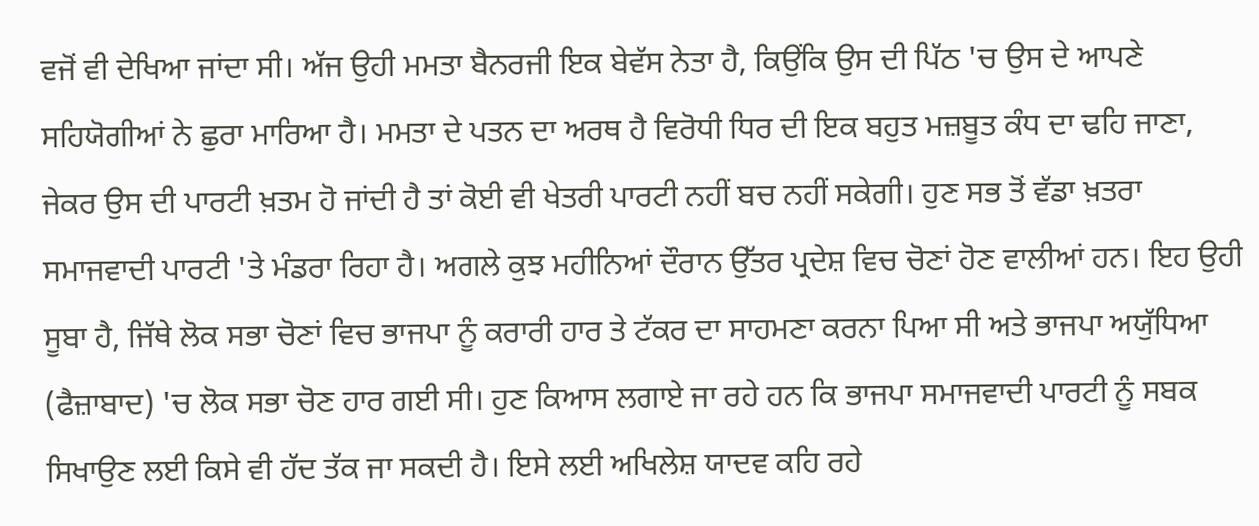ਵਜੋਂ ਵੀ ਦੇਖਿਆ ਜਾਂਦਾ ਸੀ। ਅੱਜ ਉਹੀ ਮਮਤਾ ਬੈਨਰਜੀ ਇਕ ਬੇਵੱਸ ਨੇਤਾ ਹੈ, ਕਿਉਂਕਿ ਉਸ ਦੀ ਪਿੱਠ 'ਚ ਉਸ ਦੇ ਆਪਣੇ ਸਹਿਯੋਗੀਆਂ ਨੇ ਛੁਰਾ ਮਾਰਿਆ ਹੈ। ਮਮਤਾ ਦੇ ਪਤਨ ਦਾ ਅਰਥ ਹੈ ਵਿਰੋਧੀ ਧਿਰ ਦੀ ਇਕ ਬਹੁਤ ਮਜ਼ਬੂਤ ਕੰਧ ਦਾ ਢਹਿ ਜਾਣਾ, ਜੇਕਰ ਉਸ ਦੀ ਪਾਰਟੀ ਖ਼ਤਮ ਹੋ ਜਾਂਦੀ ਹੈ ਤਾਂ ਕੋਈ ਵੀ ਖੇਤਰੀ ਪਾਰਟੀ ਨਹੀਂ ਬਚ ਨਹੀਂ ਸਕੇਗੀ। ਹੁਣ ਸਭ ਤੋਂ ਵੱਡਾ ਖ਼ਤਰਾ ਸਮਾਜਵਾਦੀ ਪਾਰਟੀ 'ਤੇ ਮੰਡਰਾ ਰਿਹਾ ਹੈ। ਅਗਲੇ ਕੁਝ ਮਹੀਨਿਆਂ ਦੌਰਾਨ ਉੱਤਰ ਪ੍ਰਦੇਸ਼ ਵਿਚ ਚੋਣਾਂ ਹੋਣ ਵਾਲੀਆਂ ਹਨ। ਇਹ ਉਹੀ ਸੂਬਾ ਹੈ, ਜਿੱਥੇ ਲੋਕ ਸਭਾ ਚੋਣਾਂ ਵਿਚ ਭਾਜਪਾ ਨੂੰ ਕਰਾਰੀ ਹਾਰ ਤੇ ਟੱਕਰ ਦਾ ਸਾਹਮਣਾ ਕਰਨਾ ਪਿਆ ਸੀ ਅਤੇ ਭਾਜਪਾ ਅਯੁੱਧਿਆ (ਫੈਜ਼ਾਬਾਦ) 'ਚ ਲੋਕ ਸਭਾ ਚੋਣ ਹਾਰ ਗਈ ਸੀ। ਹੁਣ ਕਿਆਸ ਲਗਾਏ ਜਾ ਰਹੇ ਹਨ ਕਿ ਭਾਜਪਾ ਸਮਾਜਵਾਦੀ ਪਾਰਟੀ ਨੂੰ ਸਬਕ ਸਿਖਾਉਣ ਲਈ ਕਿਸੇ ਵੀ ਹੱਦ ਤੱਕ ਜਾ ਸਕਦੀ ਹੈ। ਇਸੇ ਲਈ ਅਖਿਲੇਸ਼ ਯਾਦਵ ਕਹਿ ਰਹੇ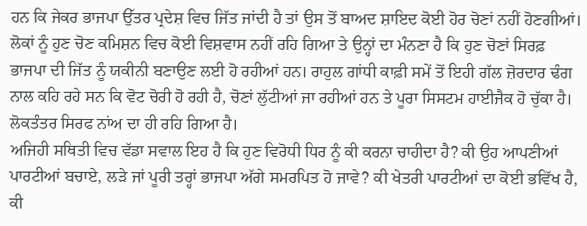ਹਨ ਕਿ ਜੇਕਰ ਭਾਜਪਾ ਉੱਤਰ ਪ੍ਰਦੇਸ਼ ਵਿਚ ਜਿੱਤ ਜਾਂਦੀ ਹੈ ਤਾਂ ਉਸ ਤੋਂ ਬਾਅਦ ਸ਼ਾਇਦ ਕੋਈ ਹੋਰ ਚੋਣਾਂ ਨਹੀਂ ਹੋਣਗੀਆਂ। ਲੋਕਾਂ ਨੂੰ ਹੁਣ ਚੋਣ ਕਮਿਸ਼ਨ ਵਿਚ ਕੋਈ ਵਿਸ਼ਵਾਸ ਨਹੀਂ ਰਹਿ ਗਿਆ ਤੇ ਉਨ੍ਹਾਂ ਦਾ ਮੰਨਣਾ ਹੈ ਕਿ ਹੁਣ ਚੋਣਾਂ ਸਿਰਫ਼ ਭਾਜਪਾ ਦੀ ਜਿੱਤ ਨੂੰ ਯਕੀਨੀ ਬਣਾਉਣ ਲਈ ਹੋ ਰਹੀਆਂ ਹਨ। ਰਾਹੁਲ ਗਾਂਧੀ ਕਾਫ਼ੀ ਸਮੇਂ ਤੋਂ ਇਹੀ ਗੱਲ ਜ਼ੋਰਦਾਰ ਢੰਗ ਨਾਲ ਕਹਿ ਰਹੇ ਸਨ ਕਿ ਵੋਟ ਚੋਰੀ ਹੋ ਰਹੀ ਹੈ, ਚੋਣਾਂ ਲੁੱਟੀਆਂ ਜਾ ਰਹੀਆਂ ਹਨ ਤੇ ਪੂਰਾ ਸਿਸਟਮ ਹਾਈਜੈਕ ਹੋ ਚੁੱਕਾ ਹੈ। ਲੋਕਤੰਤਰ ਸਿਰਫ ਨਾਂਅ ਦਾ ਹੀ ਰਹਿ ਗਿਆ ਹੈ।
ਅਜਿਹੀ ਸਥਿਤੀ ਵਿਚ ਵੱਡਾ ਸਵਾਲ ਇਹ ਹੈ ਕਿ ਹੁਣ ਵਿਰੋਧੀ ਧਿਰ ਨੂੰ ਕੀ ਕਰਨਾ ਚਾਹੀਦਾ ਹੈ? ਕੀ ਉਹ ਆਪਣੀਆਂ ਪਾਰਟੀਆਂ ਬਚਾਏ, ਲੜੇ ਜਾਂ ਪੂਰੀ ਤਰ੍ਹਾਂ ਭਾਜਪਾ ਅੱਗੇ ਸਮਰਪਿਤ ਹੋ ਜਾਵੇ? ਕੀ ਖੇਤਰੀ ਪਾਰਟੀਆਂ ਦਾ ਕੋਈ ਭਵਿੱਖ ਹੈ, ਕੀ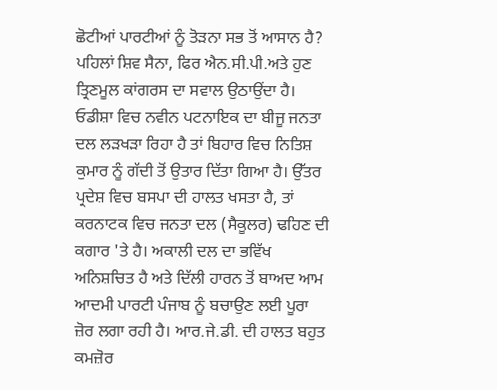ਛੋਟੀਆਂ ਪਾਰਟੀਆਂ ਨੂੰ ਤੋੜਨਾ ਸਭ ਤੋਂ ਆਸਾਨ ਹੈ? ਪਹਿਲਾਂ ਸ਼ਿਵ ਸੈਨਾ, ਫਿਰ ਐਨ.ਸੀ.ਪੀ.ਅਤੇ ਹੁਣ ਤ੍ਰਿਣਮੂਲ ਕਾਂਗਰਸ ਦਾ ਸਵਾਲ ਉਠਾਉਂਦਾ ਹੈ। ਓਡੀਸ਼ਾ ਵਿਚ ਨਵੀਨ ਪਟਨਾਇਕ ਦਾ ਬੀਜੂ ਜਨਤਾ ਦਲ ਲੜਖੜਾ ਰਿਹਾ ਹੈ ਤਾਂ ਬਿਹਾਰ ਵਿਚ ਨਿਤਿਸ਼ ਕੁਮਾਰ ਨੂੰ ਗੱਦੀ ਤੋਂ ਉਤਾਰ ਦਿੱਤਾ ਗਿਆ ਹੈ। ਉੱਤਰ ਪ੍ਰਦੇਸ਼ ਵਿਚ ਬਸਪਾ ਦੀ ਹਾਲਤ ਖਸਤਾ ਹੈ, ਤਾਂ ਕਰਨਾਟਕ ਵਿਚ ਜਨਤਾ ਦਲ (ਸੈਕੂਲਰ) ਢਹਿਣ ਦੀ ਕਗਾਰ 'ਤੇ ਹੈ। ਅਕਾਲੀ ਦਲ ਦਾ ਭਵਿੱਖ ਅਨਿਸ਼ਚਿਤ ਹੈ ਅਤੇ ਦਿੱਲੀ ਹਾਰਨ ਤੋਂ ਬਾਅਦ ਆਮ ਆਦਮੀ ਪਾਰਟੀ ਪੰਜਾਬ ਨੂੰ ਬਚਾਉਣ ਲਈ ਪੂਰਾ ਜ਼ੋਰ ਲਗਾ ਰਹੀ ਹੈ। ਆਰ.ਜੇ.ਡੀ. ਦੀ ਹਾਲਤ ਬਹੁਤ ਕਮਜ਼ੋਰ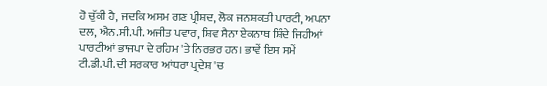ਹੋ ਚੁੱਕੀ ਹੈ, ਜਦਕਿ ਅਸਮ ਗਣ ਪ੍ਰੀਸ਼ਦ, ਲੋਕ ਜਨਸ਼ਕਤੀ ਪਾਰਟੀ, ਅਪਨਾ ਦਲ, ਐਨ.ਸੀ.ਪੀ. ਅਜੀਤ ਪਵਾਰ, ਸ਼ਿਵ ਸੈਨਾ ਏਕਨਾਥ ਸ਼ਿੰਦੇ ਜਿਹੀਆਂ ਪਾਰਟੀਆਂ ਭਾਜਪਾ ਦੇ ਰਹਿਮ 'ਤੇ ਨਿਰਭਰ ਹਨ। ਭਾਵੇਂ ਇਸ ਸਮੇਂ ਟੀ.ਡੀ.ਪੀ. ਦੀ ਸਰਕਾਰ ਆਂਧਰਾ ਪ੍ਰਦੇਸ਼ 'ਚ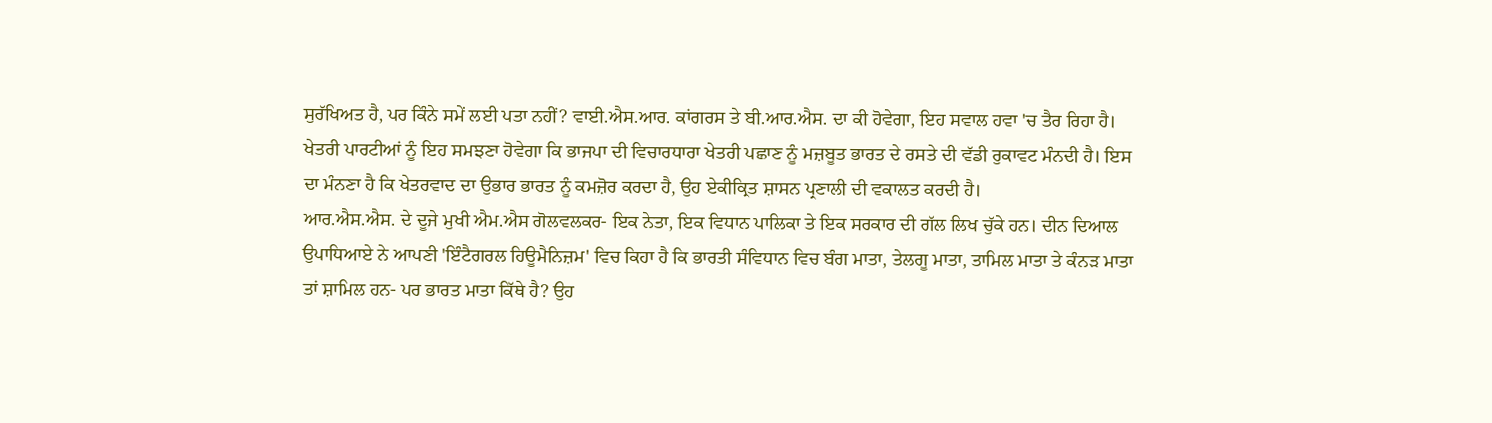ਸੁਰੱਖਿਅਤ ਹੈ, ਪਰ ਕਿੰਨੇ ਸਮੇਂ ਲਈ ਪਤਾ ਨਹੀਂ? ਵਾਈ.ਐਸ.ਆਰ. ਕਾਂਗਰਸ ਤੇ ਬੀ.ਆਰ.ਐਸ. ਦਾ ਕੀ ਹੋਵੇਗਾ, ਇਹ ਸਵਾਲ ਹਵਾ 'ਚ ਤੈਰ ਰਿਹਾ ਹੈ। ਖੇਤਰੀ ਪਾਰਟੀਆਂ ਨੂੰ ਇਹ ਸਮਝਣਾ ਹੋਵੇਗਾ ਕਿ ਭਾਜਪਾ ਦੀ ਵਿਚਾਰਧਾਰਾ ਖੇਤਰੀ ਪਛਾਣ ਨੂੰ ਮਜ਼ਬੂਤ ਭਾਰਤ ਦੇ ਰਸਤੇ ਦੀ ਵੱਡੀ ਰੁਕਾਵਟ ਮੰਨਦੀ ਹੈ। ਇਸ ਦਾ ਮੰਨਣਾ ਹੈ ਕਿ ਖੇਤਰਵਾਦ ਦਾ ਉਭਾਰ ਭਾਰਤ ਨੂੰ ਕਮਜ਼ੋਰ ਕਰਦਾ ਹੈ, ਉਹ ਏਕੀਕ੍ਰਿਤ ਸ਼ਾਸਨ ਪ੍ਰਣਾਲੀ ਦੀ ਵਕਾਲਤ ਕਰਦੀ ਹੈ।
ਆਰ.ਐਸ.ਐਸ. ਦੇ ਦੂਜੇ ਮੁਖੀ ਐਮ.ਐਸ ਗੋਲਵਲਕਰ- ਇਕ ਨੇਤਾ, ਇਕ ਵਿਧਾਨ ਪਾਲਿਕਾ ਤੇ ਇਕ ਸਰਕਾਰ ਦੀ ਗੱਲ ਲਿਖ ਚੁੱਕੇ ਹਨ। ਦੀਨ ਦਿਆਲ ਉਪਾਧਿਆਏ ਨੇ ਆਪਣੀ 'ਇੰਟੈਗਰਲ ਹਿਊਮੈਨਿਜ਼ਮ' ਵਿਚ ਕਿਹਾ ਹੈ ਕਿ ਭਾਰਤੀ ਸੰਵਿਧਾਨ ਵਿਚ ਬੰਗ ਮਾਤਾ, ਤੇਲਗੂ ਮਾਤਾ, ਤਾਮਿਲ ਮਾਤਾ ਤੇ ਕੰਨੜ ਮਾਤਾ ਤਾਂ ਸ਼ਾਮਿਲ ਹਨ- ਪਰ ਭਾਰਤ ਮਾਤਾ ਕਿੱਥੇ ਹੈ? ਉਹ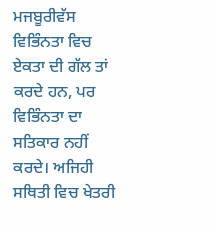ਮਜਬੂਰੀਵੱਸ ਵਿਭਿੰਨਤਾ ਵਿਚ ਏਕਤਾ ਦੀ ਗੱਲ ਤਾਂ ਕਰਦੇ ਹਨ, ਪਰ ਵਿਭਿੰਨਤਾ ਦਾ ਸਤਿਕਾਰ ਨਹੀਂ ਕਰਦੇ। ਅਜਿਹੀ ਸਥਿਤੀ ਵਿਚ ਖੇਤਰੀ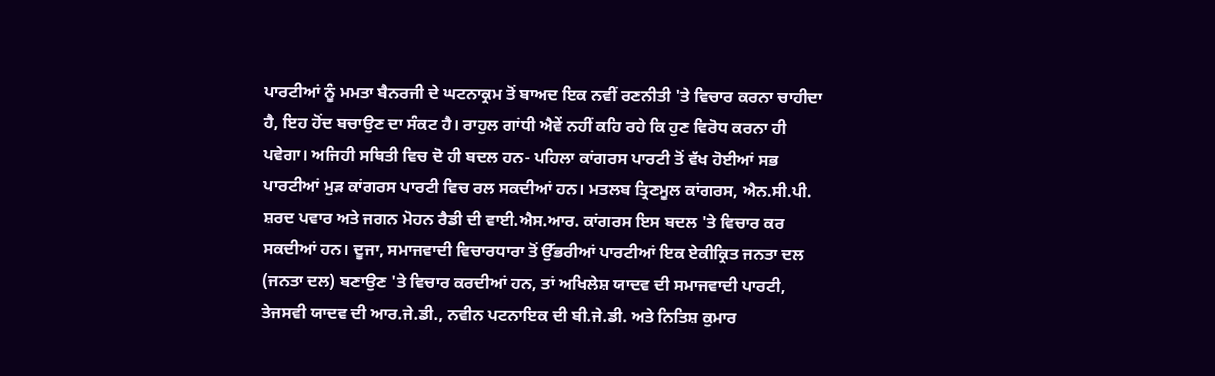ਪਾਰਟੀਆਂ ਨੂੰ ਮਮਤਾ ਬੈਨਰਜੀ ਦੇ ਘਟਨਾਕ੍ਰਮ ਤੋਂ ਬਾਅਦ ਇਕ ਨਵੀਂ ਰਣਨੀਤੀ 'ਤੇ ਵਿਚਾਰ ਕਰਨਾ ਚਾਹੀਦਾ ਹੈ, ਇਹ ਹੋਂਦ ਬਚਾਉਣ ਦਾ ਸੰਕਟ ਹੈ। ਰਾਹੁਲ ਗਾਂਧੀ ਐਵੇਂ ਨਹੀਂ ਕਹਿ ਰਹੇ ਕਿ ਹੁਣ ਵਿਰੋਧ ਕਰਨਾ ਹੀ ਪਵੇਗਾ। ਅਜਿਹੀ ਸਥਿਤੀ ਵਿਚ ਦੋ ਹੀ ਬਦਲ ਹਨ- ਪਹਿਲਾ ਕਾਂਗਰਸ ਪਾਰਟੀ ਤੋਂ ਵੱਖ ਹੋਈਆਂ ਸਭ ਪਾਰਟੀਆਂ ਮੁੜ ਕਾਂਗਰਸ ਪਾਰਟੀ ਵਿਚ ਰਲ ਸਕਦੀਆਂ ਹਨ। ਮਤਲਬ ਤ੍ਰਿਣਮੂਲ ਕਾਂਗਰਸ, ਐਨ.ਸੀ.ਪੀ. ਸ਼ਰਦ ਪਵਾਰ ਅਤੇ ਜਗਨ ਮੋਹਨ ਰੈਡੀ ਦੀ ਵਾਈ.ਐਸ.ਆਰ. ਕਾਂਗਰਸ ਇਸ ਬਦਲ 'ਤੇ ਵਿਚਾਰ ਕਰ ਸਕਦੀਆਂ ਹਨ। ਦੂਜਾ, ਸਮਾਜਵਾਦੀ ਵਿਚਾਰਧਾਰਾ ਤੋਂ ਉੱਭਰੀਆਂ ਪਾਰਟੀਆਂ ਇਕ ਏਕੀਕ੍ਰਿਤ ਜਨਤਾ ਦਲ (ਜਨਤਾ ਦਲ) ਬਣਾਉਣ 'ਤੇ ਵਿਚਾਰ ਕਰਦੀਆਂ ਹਨ, ਤਾਂ ਅਖਿਲੇਸ਼ ਯਾਦਵ ਦੀ ਸਮਾਜਵਾਦੀ ਪਾਰਟੀ, ਤੇਜਸਵੀ ਯਾਦਵ ਦੀ ਆਰ.ਜੇ.ਡੀ., ਨਵੀਨ ਪਟਨਾਇਕ ਦੀ ਬੀ.ਜੇ.ਡੀ. ਅਤੇ ਨਿਤਿਸ਼ ਕੁਮਾਰ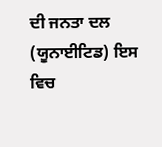ਦੀ ਜਨਤਾ ਦਲ (ਯੂਨਾਈਟਿਡ) ਇਸ ਵਿਚ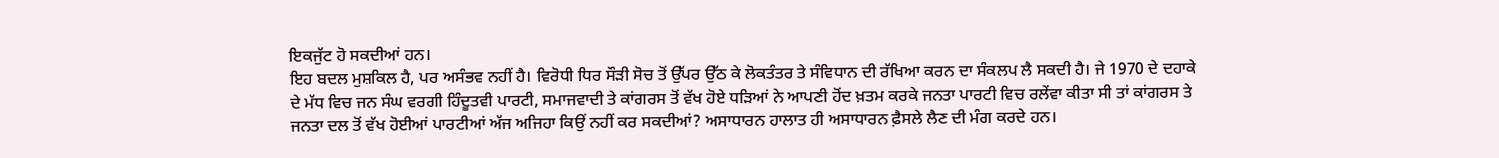ਇਕਜੁੱਟ ਹੋ ਸਕਦੀਆਂ ਹਨ।
ਇਹ ਬਦਲ ਮੁਸ਼ਕਿਲ ਹੈ, ਪਰ ਅਸੰਭਵ ਨਹੀਂ ਹੈ। ਵਿਰੋਧੀ ਧਿਰ ਸੌੜੀ ਸੋਚ ਤੋਂ ਉੱਪਰ ਉੱਠ ਕੇ ਲੋਕਤੰਤਰ ਤੇ ਸੰਵਿਧਾਨ ਦੀ ਰੱਖਿਆ ਕਰਨ ਦਾ ਸੰਕਲਪ ਲੈ ਸਕਦੀ ਹੈ। ਜੇ 1970 ਦੇ ਦਹਾਕੇ ਦੇ ਮੱਧ ਵਿਚ ਜਨ ਸੰਘ ਵਰਗੀ ਹਿੰਦੂਤਵੀ ਪਾਰਟੀ, ਸਮਾਜਵਾਦੀ ਤੇ ਕਾਂਗਰਸ ਤੋਂ ਵੱਖ ਹੋਏ ਧੜਿਆਂ ਨੇ ਆਪਣੀ ਹੋਂਦ ਖ਼ਤਮ ਕਰਕੇ ਜਨਤਾ ਪਾਰਟੀ ਵਿਚ ਰਲੇਂਵਾ ਕੀਤਾ ਸੀ ਤਾਂ ਕਾਂਗਰਸ ਤੇ ਜਨਤਾ ਦਲ ਤੋਂ ਵੱਖ ਹੋਈਆਂ ਪਾਰਟੀਆਂ ਅੱਜ ਅਜਿਹਾ ਕਿਉਂ ਨਹੀਂ ਕਰ ਸਕਦੀਆਂ? ਅਸਾਧਾਰਨ ਹਾਲਾਤ ਹੀ ਅਸਾਧਾਰਨ ਫ਼ੈਸਲੇ ਲੈਣ ਦੀ ਮੰਗ ਕਰਦੇ ਹਨ।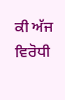ਕੀ ਅੱਜ ਵਿਰੋਧੀ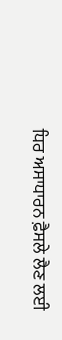ਧਿਰ ਅਸਾਧਾਰਨ ਫ਼ੈਸਲੇ ਲੈਣ ਲਈ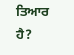ਤਿਆਰ ਹੈ?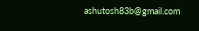ashutosh83b@gmail.com